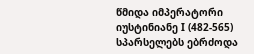წმიდა იმპერატორი იუსტინიანე I (482-565) სპარსელებს ებრძოდა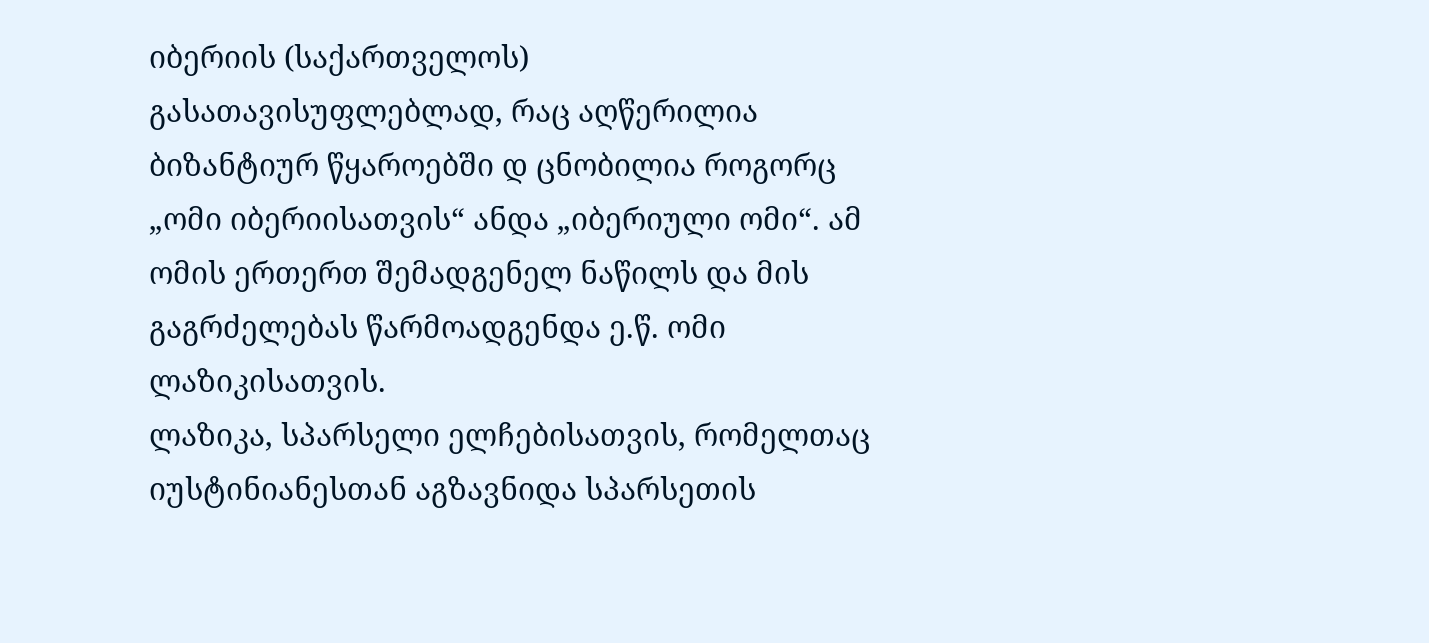იბერიის (საქართველოს) გასათავისუფლებლად, რაც აღწერილია ბიზანტიურ წყაროებში დ ცნობილია როგორც „ომი იბერიისათვის“ ანდა „იბერიული ომი“. ამ ომის ერთერთ შემადგენელ ნაწილს და მის გაგრძელებას წარმოადგენდა ე.წ. ომი ლაზიკისათვის.
ლაზიკა, სპარსელი ელჩებისათვის, რომელთაც იუსტინიანესთან აგზავნიდა სპარსეთის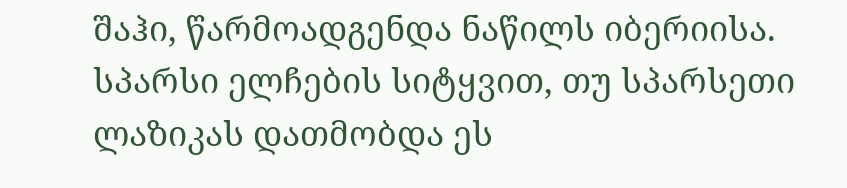შაჰი, წარმოადგენდა ნაწილს იბერიისა.
სპარსი ელჩების სიტყვით, თუ სპარსეთი ლაზიკას დათმობდა ეს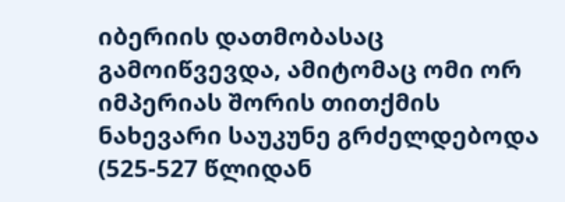იბერიის დათმობასაც გამოიწვევდა, ამიტომაც ომი ორ იმპერიას შორის თითქმის ნახევარი საუკუნე გრძელდებოდა (525-527 წლიდან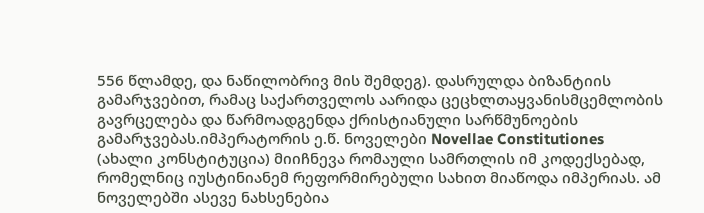556 წლამდე, და ნაწილობრივ მის შემდეგ). დასრულდა ბიზანტიის გამარჯვებით, რამაც საქართველოს აარიდა ცეცხლთაყვანისმცემლობის გავრცელება და წარმოადგენდა ქრისტიანული სარწმუნოების გამარჯვებას.იმპერატორის ე.წ. ნოველები Novellae Constitutiones (ახალი კონსტიტუცია) მიიჩნევა რომაული სამრთლის იმ კოდექსებად, რომელნიც იუსტინიანემ რეფორმირებული სახით მიაწოდა იმპერიას. ამ ნოველებში ასევე ნახსენებია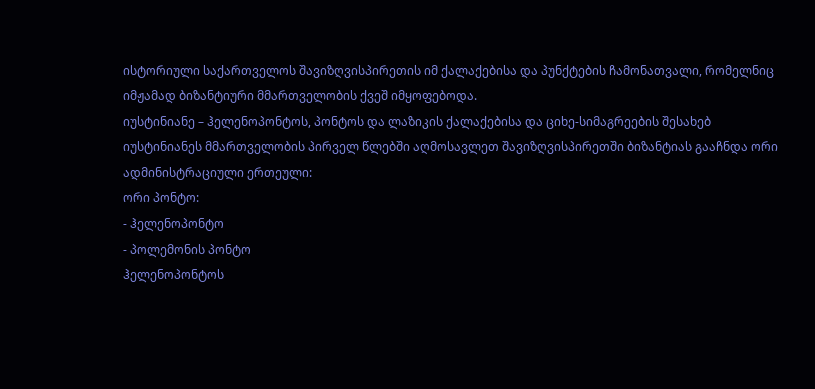ისტორიული საქართველოს შავიზღვისპირეთის იმ ქალაქებისა და პუნქტების ჩამონათვალი, რომელნიც იმჟამად ბიზანტიური მმართველობის ქვეშ იმყოფებოდა.
იუსტინიანე – ჰელენოპონტოს, პონტოს და ლაზიკის ქალაქებისა და ციხე-სიმაგრეების შესახებ
იუსტინიანეს მმართველობის პირველ წლებში აღმოსავლეთ შავიზღვისპირეთში ბიზანტიას გააჩნდა ორი ადმინისტრაციული ერთეული:
ორი პონტო:
- ჰელენოპონტო
- პოლემონის პონტო
ჰელენოპონტოს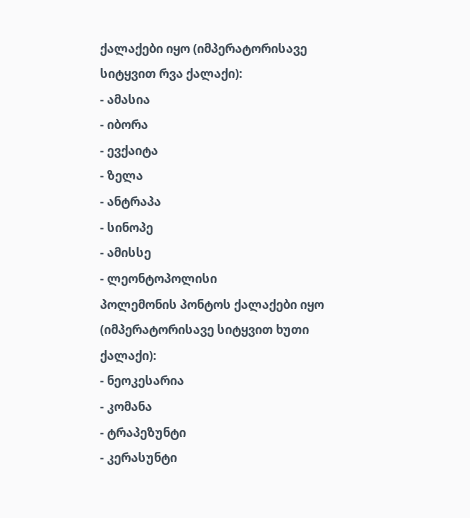ქალაქები იყო (იმპერატორისავე სიტყვით რვა ქალაქი):
- ამასია
- იბორა
- ევქაიტა
- ზელა
- ანტრაპა
- სინოპე
- ამისსე
- ლეონტოპოლისი
პოლემონის პონტოს ქალაქები იყო (იმპერატორისავე სიტყვით ხუთი ქალაქი):
- ნეოკესარია
- კომანა
- ტრაპეზუნტი
- კერასუნტი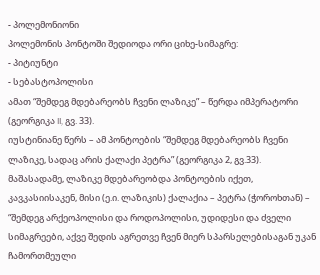- პოლემონიონი
პოლემონის პონტოში შედიოდა ორი ციხე-სიმაგრე:
- პიტიუნტი
- სებასტოპოლისი
ამათ “შემდეგ მდებარეობს ჩვენი ლაზიკე” – წერდა იმპერატორი (გეორგიკა II, გვ. 33).
იუსტინიანე წერს – ამ პონტოების “შემდეგ მდებარეობს ჩვენი ლაზიკე, სადაც არის ქალაქი პეტრა” (გეორგიკა 2, გვ.33).
მაშასადამე, ლაზიკე მდებარეობდა პონტოების იქეთ, კავკასიისაკენ, მისი (ე.ი. ლაზიკის) ქალაქია – პეტრა (ჭოროხთან) – “შემდეგ არქეოპოლისი და როდოპოლისი, უდიდესი და ძველი სიმაგრეები, აქვე შედის აგრეთვე ჩვენ მიერ სპარსელებისაგან უკან ჩამორთმეული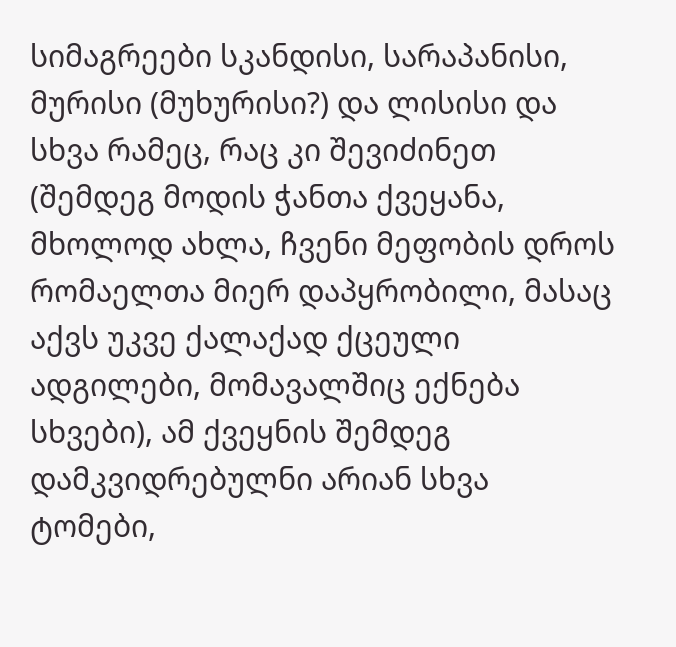სიმაგრეები სკანდისი, სარაპანისი, მურისი (მუხურისი?) და ლისისი და სხვა რამეც, რაც კი შევიძინეთ (შემდეგ მოდის ჭანთა ქვეყანა, მხოლოდ ახლა, ჩვენი მეფობის დროს რომაელთა მიერ დაპყრობილი, მასაც აქვს უკვე ქალაქად ქცეული ადგილები, მომავალშიც ექნება სხვები), ამ ქვეყნის შემდეგ დამკვიდრებულნი არიან სხვა ტომები,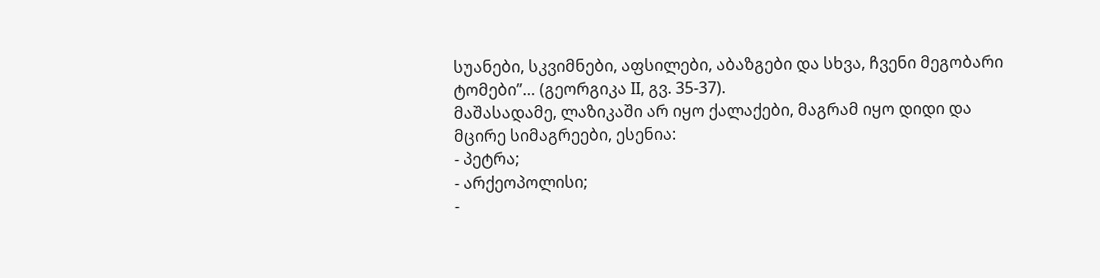სუანები, სკვიმნები, აფსილები, აბაზგები და სხვა, ჩვენი მეგობარი ტომები”… (გეორგიკა II, გვ. 35-37).
მაშასადამე, ლაზიკაში არ იყო ქალაქები, მაგრამ იყო დიდი და მცირე სიმაგრეები, ესენია:
- პეტრა;
- არქეოპოლისი;
-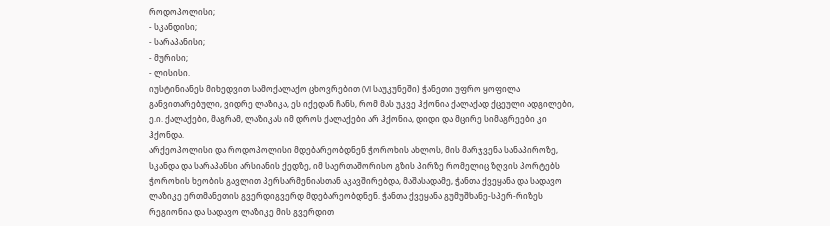როდოპოლისი;
- სკანდისი;
- სარაპანისი;
- მურისი;
- ლისისი.
იუსტინიანეს მიხედვით სამოქალაქო ცხოვრებით (VI საუკუნეში) ჭანეთი უფრო ყოფილა განვითარებული, ვიდრე ლაზიკა, ეს იქედან ჩანს, რომ მას უკვე ჰქონია ქალაქად ქცეული ადგილები, ე.ი. ქალაქები, მაგრამ, ლაზიკას იმ დროს ქალაქები არ ჰქონია, დიდი და მცირე სიმაგრეები კი ჰქონდა.
არქეოპოლისი და როდოპოლისი მდებარეობდნენ ჭოროხის ახლოს, მის მარჯვენა სანაპიროზე, სკანდა და სარაპანსი არსიანის ქედზე, იმ საერთაშორისო გზის პირზე რომელიც ზღვის პორტებს ჭოროხის ხეობის გავლით პერსარმენიასთან აკავშირებდა, მაშასადამე, ჭანთა ქვეყანა და სადავო ლაზიკე ერთმანეთის გვერდიგვერდ მდებარეობდნენ. ჭანთა ქვეყანა გუმუშხანე-სპერ-რიზეს რეგიონია და სადავო ლაზიკე მის გვერდით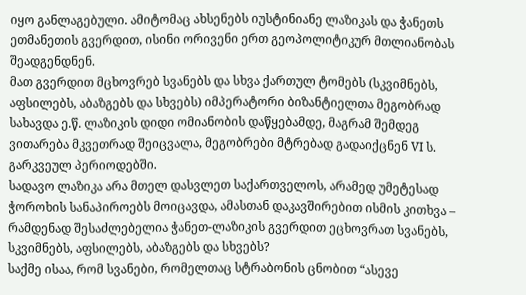იყო განლაგებული. ამიტომაც ახსენებს იუსტინიანე ლაზიკას და ჭანეთს ეთმანეთის გვერდით, ისინი ორივენი ერთ გეოპოლიტიკურ მთლიანობას შეადგენდნენ.
მათ გვერდით მცხოვრებ სვანებს და სხვა ქართულ ტომებს (სკვიმნებს, აფსილებს, აბაზგებს და სხვებს) იმპერატორი ბიზანტიელთა მეგობრად სახავდა ე.წ. ლაზიკის დიდი ომიანობის დაწყებამდე, მაგრამ შემდეგ ვითარება მკვეთრად შეიცვალა, მეგობრები მტრებად გადაიქცნენ VI ს. გარკვეულ პერიოდებში.
სადავო ლაზიკა არა მთელ დასვლეთ საქართველოს, არამედ უმეტესად ჭოროხის სანაპიროებს მოიცავდა, ამასთან დაკავშირებით ისმის კითხვა – რამდენად შესაძლებელია ჭანეთ-ლაზიკის გვერდით ეცხოვრათ სვანებს, სკვიმნებს, აფსილებს, აბაზგებს და სხვებს?
საქმე ისაა, რომ სვანები, რომელთაც სტრაბონის ცნობით “ასევე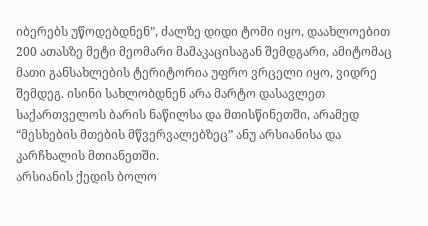იბერებს უწოდებდნენ”, ძალზე დიდი ტომი იყო, დაახლოებით 200 ათასზე მეტი მეომარი მამაკაცისაგან შემდგარი, ამიტომაც მათი განსახლების ტერიტორია უფრო ვრცელი იყო, ვიდრე შემდეგ. ისინი სახლობდნენ არა მარტო დასავლეთ საქართველოს ბარის ნაწილსა და მთისწინეთში, არამედ “მესხების მთების მწვერვალებზეც” ანუ არსიანისა და კარჩხალის მთიანეთში.
არსიანის ქედის ბოლო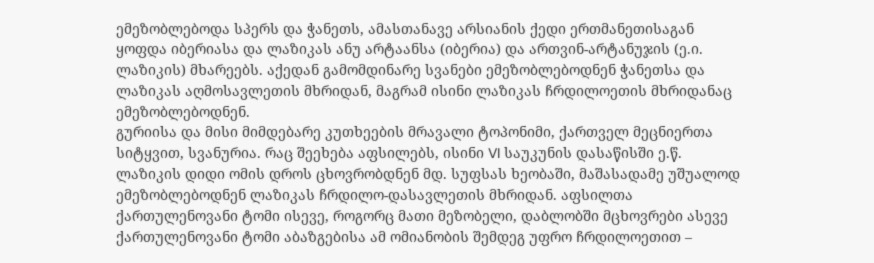ემეზობლებოდა სპერს და ჭანეთს, ამასთანავე არსიანის ქედი ერთმანეთისაგან ყოფდა იბერიასა და ლაზიკას ანუ არტაანსა (იბერია) და ართვინ-არტანუჯის (ე.ი. ლაზიკის) მხარეებს. აქედან გამომდინარე სვანები ემეზობლებოდნენ ჭანეთსა და ლაზიკას აღმოსავლეთის მხრიდან, მაგრამ ისინი ლაზიკას ჩრდილოეთის მხრიდანაც ემეზობლებოდნენ.
გურიისა და მისი მიმდებარე კუთხეების მრავალი ტოპონიმი, ქართველ მეცნიერთა სიტყვით, სვანურია. რაც შეეხება აფსილებს, ისინი VI საუკუნის დასაწისში ე.წ. ლაზიკის დიდი ომის დროს ცხოვრობდნენ მდ. სუფსას ხეობაში, მაშასადამე უშუალოდ ემეზობლებოდნენ ლაზიკას ჩრდილო-დასავლეთის მხრიდან. აფსილთა ქართულენოვანი ტომი ისევე, როგორც მათი მეზობელი, დაბლობში მცხოვრები ასევე ქართულენოვანი ტომი აბაზგებისა ამ ომიანობის შემდეგ უფრო ჩრდილოეთით –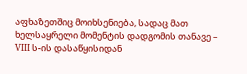აფხაზეთშიც მოიხსენიება, სადაც მათ ხელსაყრელი მომენტის დადგომის თანავე – VIII ს-ის დასაწყისიდან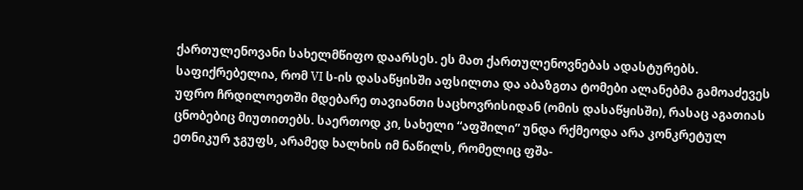ქართულენოვანი სახელმწიფო დაარსეს. ეს მათ ქართულენოვნებას ადასტურებს.
საფიქრებელია, რომ VI ს-ის დასაწყისში აფსილთა და აბაზგთა ტომები ალანებმა გამოაძევეს უფრო ჩრდილოეთში მდებარე თავიანთი საცხოვრისიდან (ომის დასაწყისში), რასაც აგათიას ცნობებიც მიუთითებს. საერთოდ კი, სახელი “აფშილი” უნდა რქმეოდა არა კონკრეტულ ეთნიკურ ჯგუფს, არამედ ხალხის იმ ნაწილს, რომელიც ფშა-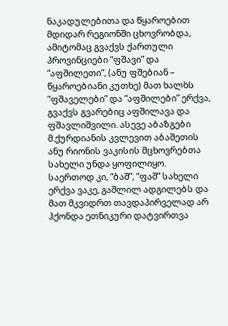ნაკადულებითა და წყაროებით მდიდარ რეგიონში ცხოვრობდა, ამიტომაც გვაქვს ქართული პროვინციები “ფშავი” და “აფშილეთი”, (ანუ ფშებიან – წყაროებიანი კუთხე) მათ ხალხს “ფშაველები” და “აფშილები” ერქვა, გვაქვს გვარებიც აფშილავა და ფშავლიშვილი. ასევე აბაზგები მ.ქურდიანის კვლევით აბაშეთის ანუ რიონის ვაკისის მცხოვრებთა სახელი უნდა ყოფილიყო. საერთოდ კი, “ბაშ”, “ფაშ” სახელი ერქვა ვაკე, გაშლილ ადგილებს და მათ მკვიდრთ თავდაპირველად არ ჰქონდა ეთნიკური დატვირთვა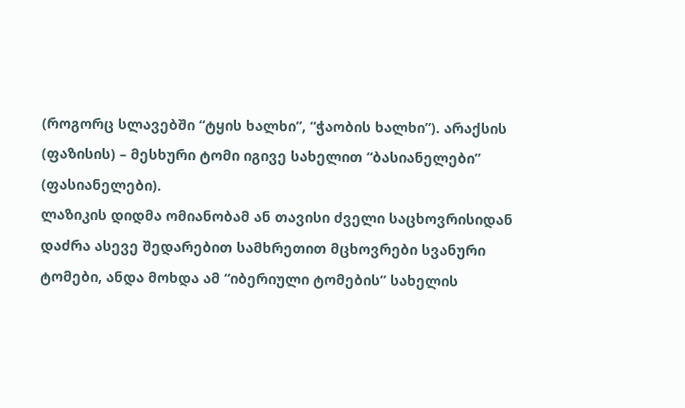(როგორც სლავებში “ტყის ხალხი”, “ჭაობის ხალხი”). არაქსის (ფაზისის) – მესხური ტომი იგივე სახელით “ბასიანელები” (ფასიანელები).
ლაზიკის დიდმა ომიანობამ ან თავისი ძველი საცხოვრისიდან დაძრა ასევე შედარებით სამხრეთით მცხოვრები სვანური ტომები, ანდა მოხდა ამ “იბერიული ტომების” სახელის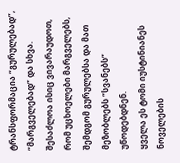ტრანსფორმაცია “გურულებად”, “მარგველებად” და სხვა. შესაძლოა ისიც ვივარაუდოთ, რომ უცხოელები მარგველებს, შემდგომ გურულებსა და მათ მეზობლებს “სვანებს” უწოდებდნენ.
ყველა ეს ტომი იუსტინიანეს ნოველების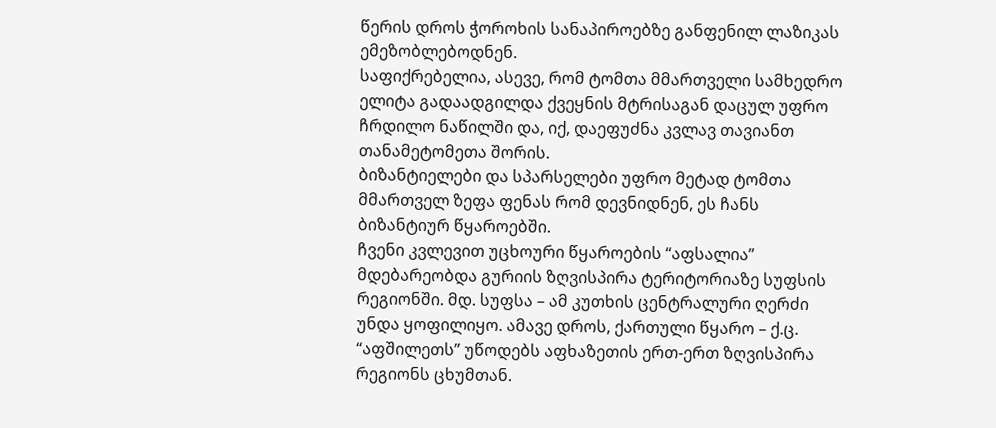წერის დროს ჭოროხის სანაპიროებზე განფენილ ლაზიკას ემეზობლებოდნენ.
საფიქრებელია, ასევე, რომ ტომთა მმართველი სამხედრო ელიტა გადაადგილდა ქვეყნის მტრისაგან დაცულ უფრო ჩრდილო ნაწილში და, იქ, დაეფუძნა კვლავ თავიანთ თანამეტომეთა შორის.
ბიზანტიელები და სპარსელები უფრო მეტად ტომთა მმართველ ზეფა ფენას რომ დევნიდნენ, ეს ჩანს ბიზანტიურ წყაროებში.
ჩვენი კვლევით უცხოური წყაროების “აფსალია” მდებარეობდა გურიის ზღვისპირა ტერიტორიაზე სუფსის რეგიონში. მდ. სუფსა – ამ კუთხის ცენტრალური ღერძი უნდა ყოფილიყო. ამავე დროს, ქართული წყარო – ქ.ც. “აფშილეთს” უწოდებს აფხაზეთის ერთ-ერთ ზღვისპირა რეგიონს ცხუმთან.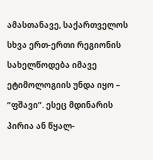ამასთანავე, საქართველოს სხვა ერთ-ერთი რეგიონის სახელწოდება იმავე ეტიმოლოგიის უნდა იყო – “ფშავი”. ესეც მდინარის პირია ან წყალ-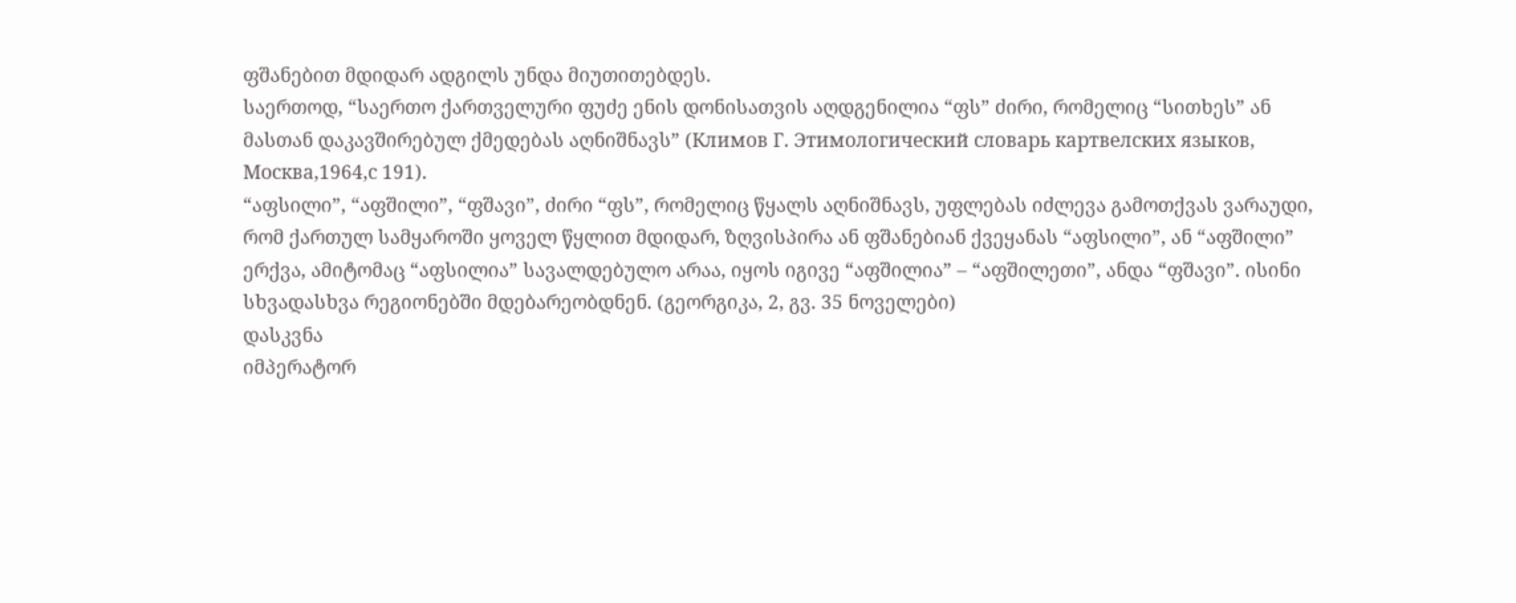ფშანებით მდიდარ ადგილს უნდა მიუთითებდეს.
საერთოდ, “საერთო ქართველური ფუძე ენის დონისათვის აღდგენილია “ფს” ძირი, რომელიც “სითხეს” ან მასთან დაკავშირებულ ქმედებას აღნიშნავს” (Климов Г. Этимологический словарь картвелских языков, Москва,1964,с 191).
“აფსილი”, “აფშილი”, “ფშავი”, ძირი “ფს”, რომელიც წყალს აღნიშნავს, უფლებას იძლევა გამოთქვას ვარაუდი, რომ ქართულ სამყაროში ყოველ წყლით მდიდარ, ზღვისპირა ან ფშანებიან ქვეყანას “აფსილი”, ან “აფშილი” ერქვა, ამიტომაც “აფსილია” სავალდებულო არაა, იყოს იგივე “აფშილია” – “აფშილეთი”, ანდა “ფშავი”. ისინი სხვადასხვა რეგიონებში მდებარეობდნენ. (გეორგიკა, 2, გვ. 35 ნოველები)
დასკვნა
იმპერატორ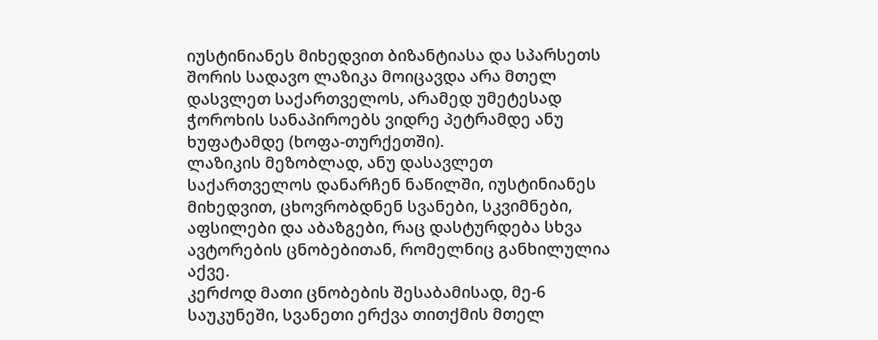იუსტინიანეს მიხედვით ბიზანტიასა და სპარსეთს შორის სადავო ლაზიკა მოიცავდა არა მთელ დასვლეთ საქართველოს, არამედ უმეტესად ჭოროხის სანაპიროებს ვიდრე პეტრამდე ანუ ხუფატამდე (ხოფა-თურქეთში).
ლაზიკის მეზობლად, ანუ დასავლეთ საქართველოს დანარჩენ ნაწილში, იუსტინიანეს მიხედვით, ცხოვრობდნენ სვანები, სკვიმნები, აფსილები და აბაზგები, რაც დასტურდება სხვა ავტორების ცნობებითან, რომელნიც განხილულია აქვე.
კერძოდ მათი ცნობების შესაბამისად, მე-6 საუკუნეში, სვანეთი ერქვა თითქმის მთელ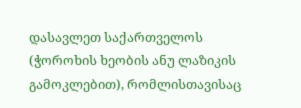დასავლეთ საქართველოს (ჭოროხის ხეობის ანუ ლაზიკის გამოკლებით), რომლისთავისაც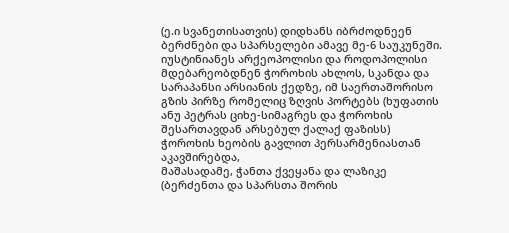(ე.ი სვანეთისათვის) დიდხანს იბრძოდნეენ ბერძნები და სპარსელები ამავე მე-6 საუკუნეში.
იუსტინიანეს არქეოპოლისი და როდოპოლისი მდებარეობდნენ ჭოროხის ახლოს, სკანდა და სარაპანსი არსიანის ქედზე, იმ საერთაშორისო გზის პირზე რომელიც ზღვის პორტებს (ხუფათის ანუ პეტრას ციხე-სიმაგრეს და ჭოროხის შესართავდან არსებულ ქალაქ ფაზისს) ჭოროხის ხეობის გავლით პერსარმენიასთან აკავშირებდა,
მაშასადამე, ჭანთა ქვეყანა და ლაზიკე (ბერძენთა და სპარსთა შორის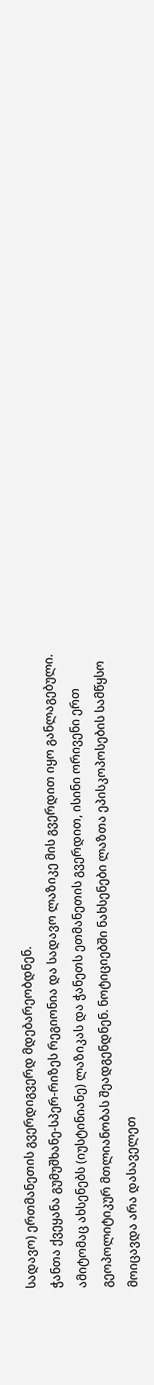სადავო) ერთმანეთის გვერდიგვერდ მდებარეობდნენ.
ჭანთა ქვეყანა გუმუშხანე-სპერ-რიზეს რეგიონია და სადავო ლაზიკე მის გვერდით იყო განლაგებული. ამიტომაც ახსენებს (იუსტინიანე) ლაზიკას და ჭანეთს ეთმანეთის გვერდით, ისინი ორივენი ერთ გეოპოლიტიკურ მთლიანობას შეადგენდნენ. ნოტიციებში ნახსენები ლაზთა ეპისკოპოსების სამწყსო მოიცავდა არა დასაველეთ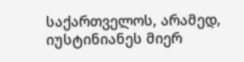საქართველოს, არამედ, იუსტინიანეს მიერ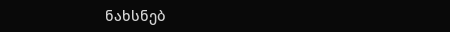ნახსნებ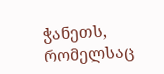ჭანეთს, რომელსაც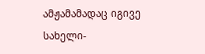ამჟამამადაც იგივე სახელი-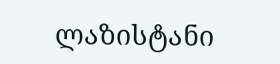ლაზისტანი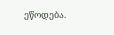ეწოდება.